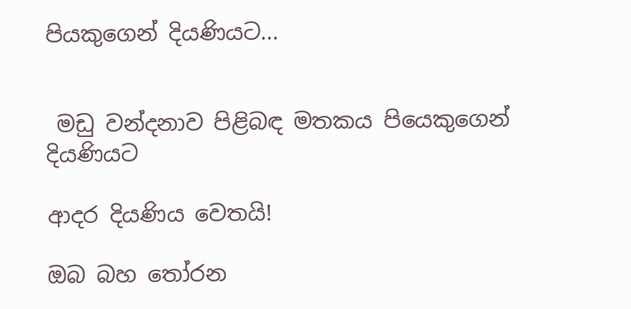පියකුගෙන් දියණියට...


 මඩු වන්දනාව පිළිබඳ මතකය පියෙකුගෙන් දියණියට

ආදර දියණිය වෙතයි!

ඔබ බහ තෝරන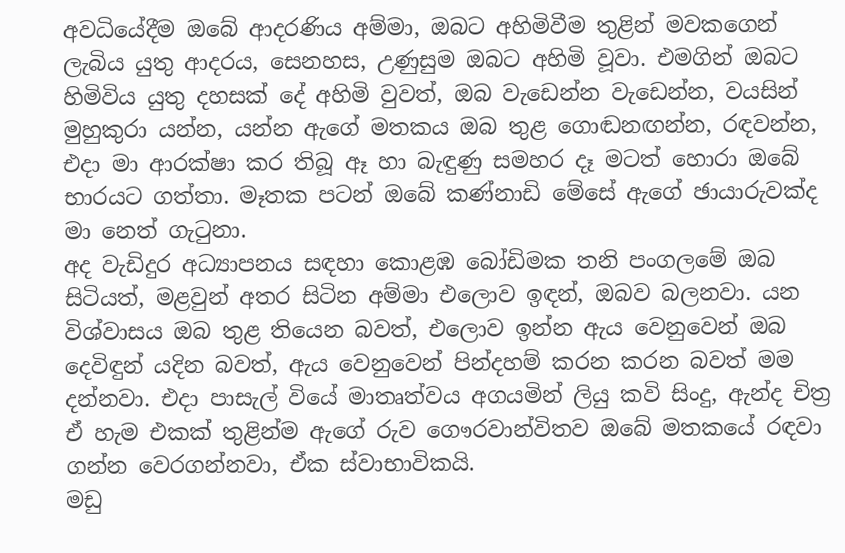අවධියේදීම ඔබේ ආදරණිය අම්මා, ඔබට අහිමිවීම තුළින් මවකගෙන් ලැබිය යුතු ආදරය, සෙනහස, උණුසුම ඔබට අහිමි වූවා. එමගින් ඔබට හිමිවිය යුතු දහසක් දේ අහිමි වුවත්, ඔබ වැඩෙන්න වැඩෙන්න, වයසින් මුහුකුරා යන්න, යන්න ඇගේ මතකය ඔබ තුළ ගොඬනඟන්න, රඳවන්න, එදා මා ආරක්ෂා කර තිබූ ඈ හා බැඳුණු සමහර දෑ මටත් හොරා ඔබේ භාරයට ගත්තා. මෑතක පටන් ඔබේ කණ්නාඩි මේසේ ඇගේ ඡායාරුවක්ද මා නෙත් ගැටුනා.
අද වැඩිදුර අධ්‍යාපනය සඳහා කොළඹ බෝඩිමක තනි පංගලමේ ඔබ සිටියත්, මළවුන් අතර සිටින අම්මා එලොව ඉඳන්, ඔබව බලනවා. යන විශ්වාසය ඔබ තුළ තියෙන බවත්, එලොව ඉන්න ඇය වෙනුවෙන් ඔබ දෙවිඳුන් යදින බවත්, ඇය වෙනුවෙන් පින්දහම් කරන කරන බවත් මම දන්නවා. එදා පාසැල් වියේ මාතෘත්වය අගයමින් ලියු කවි සිංදු, ඇන්ද චිත්‍ර ඒ හැම එකක් තුළින්ම ඇගේ රුව ගෞරවාන්විතව ඔබේ මතකයේ රඳවා ගන්න වෙරගන්නවා, ඒක ස්වාභාවිකයි.
මඩු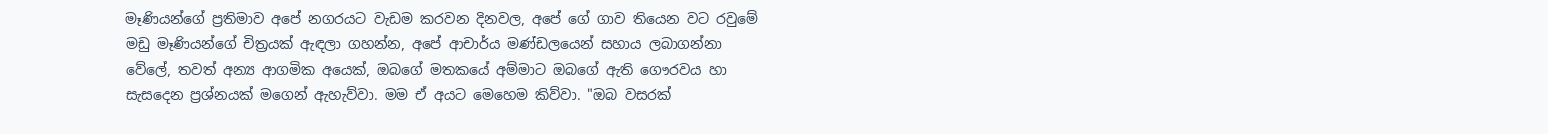මෑණියන්ගේ ප්‍රතිමාව අපේ නගරයට වැඩම කරවන දිනවල, අපේ ගේ ගාව තියෙන වට රවුමේ මඩු මෑණියන්ගේ චිත්‍රයක් ඇඳලා ගහන්න, අපේ ආචාර්ය මණ්ඩලයෙන් සහාය ලබාගන්නා වේලේ, තවත් අන්‍ය ආගමික අයෙක්, ඔබගේ මතකයේ අම්මාට ඔබගේ ඇති ගෞරවය හා සැසදෙන ප්‍රශ්නයක් මගෙන් ඇහැව්වා. මම ඒ අයට මෙහෙම කිව්වා. "ඔබ වසරක්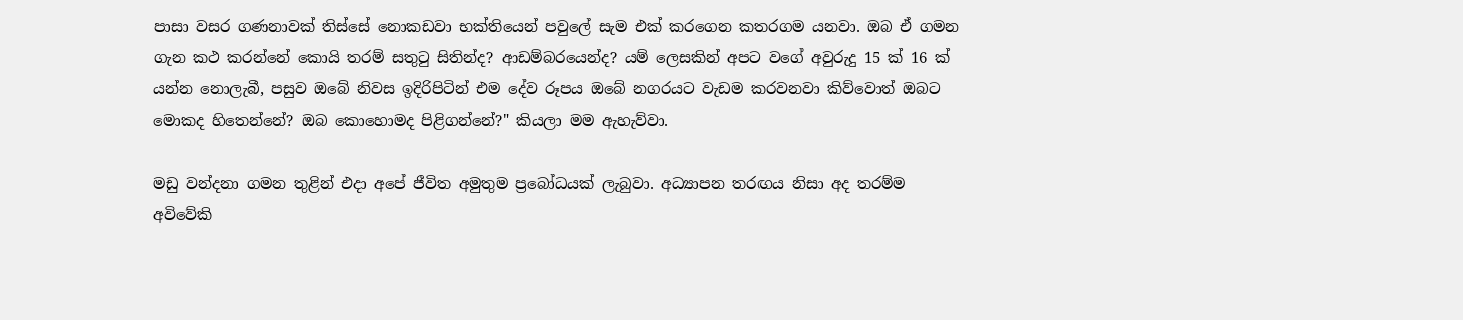පාසා වසර ගණනාවක් තිස්සේ නොකඩවා භක්තියෙන් පවුලේ සැම එක් කරගෙන කතරගම යනවා. ඔබ ඒ ගමන ගැන කථ කරන්නේ කොයි තරම් සතුටු සිතින්ද? ආඩම්බරයෙන්ද? යම් ලෙසකින් අපට වගේ අවුරුදු 15 ක් 16 ක් යන්න නොලැබී, පසුව ඔබේ නිවස ඉදිරිපිටින් එම දේව රූපය ඔබේ නගරයට වැඩම කරවනවා කිව්වොත් ඔබට මොකද හිතෙන්නේ? ඔබ කොහොමද පිළිගන්නේ?" කියලා මම ඇහැව්වා.

මඩු වන්දනා ගමන තුළින් එදා අපේ ජීවිත අමුතුම ප්‍රබෝධයක් ලැබුවා. අධ්‍යාපන තරඟය නිසා අද තරම්ම අවිවේකි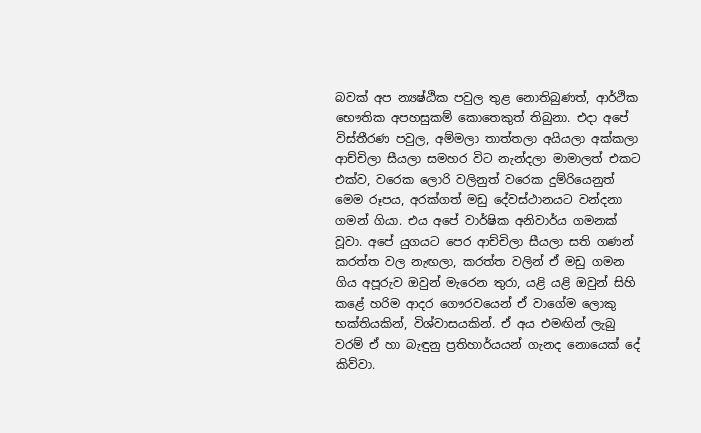බවක් අප න්‍යෂ්ඨික පවුල තුළ නොතිබුණත්, ආර්ථික භෞතික අපහසුකම් කොතෙකුත් තිබුනා. එදා අපේ විස්තීරණ පවුල, අම්මලා තාත්තලා අයියලා අක්කලා ආච්චිලා සීයලා සමහර විට නැන්දලා මාමාලත් එකට එක්ව, වරෙක ලොරි වලිනුත් වරෙක දුම්රියෙනුත් මෙම රූපය, අරක්ගත් මඩු දේවස්ථානයට වන්දනා ගමන් ගියා. එය අපේ වාර්ෂික අනිවාර්ය ගමනක් වූවා. අපේ යුගයට පෙර ආච්චිලා සීයලා සති ගණන් කරත්ත වල නැඟලා, කරත්ත වලින් ඒ මඩු ගමන ගිය අපූරුව ඔවුන් මැරෙන තුරා, යළි යළි ඔවුන් සිහි කළේ හරිම ආදර ගෞරවයෙන් ඒ වාගේම ලොකු භක්තියකින්, විශ්වාසයකින්. ඒ අය එමඟින් ලැබු වරම් ඒ හා බැඳුනු ප්‍රතිහාර්යයන් ගැනද නොයෙක් දේ කිව්වා.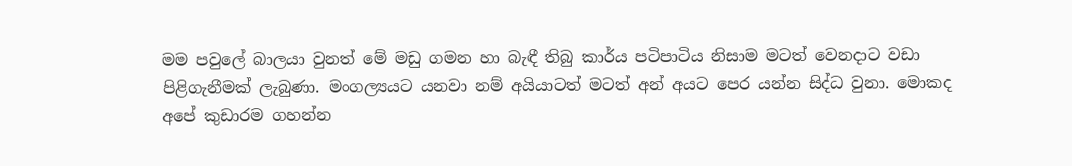මම පවුලේ බාලයා වුනත් මේ මඩු ගමන හා බැඳී තිබු කාර්ය පටිපාටිය නිසාම මටත් වෙනදාට වඩා පිළිගැනීමක් ලැබුණා. මංගල්‍යයට යනවා නම් අයියාටත් මටත් අන් අයට පෙර යන්න සිද්ධ වුනා. මොකද අපේ කුඩාරම ගහන්න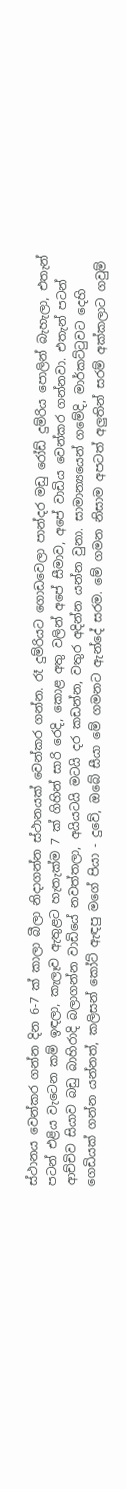ස්ථානය වෙන්කර ගන්න දින 6-7 ක් කාලා බීලා නිදාගන්න ස්ථානයක් වෙන්කර ගන්න. රෑ දුම්රියට ගොඩවෙලා පාන්දර මඩු රෝඩ් දුම්රිය පොලින් බැහැලා, එතැන් පටන් එළිය වැටෙන කම් ඉඳලා, කැලෑව ඇතුළට හැතැක්ම 7 ක් ගිහින් සාරි රෙදි, කොළ අතු වලින් අපේ සීමාව, අපේ වාඩිය වෙන්කර ගන්නවා. එතැන් පටන් ආච්චිව සියාව බඩු බාහිරාදි බලාගන්න වාඩියේ නවත්තලා, අයියටයි මටයි දර කඩන්න, වතුර අදින්න යන්න වුනා. සාමාන්‍ය‍යෙන් ගමේදි, මාර්කට්ටුවට දෙහි ගෙඩියක් ගන්න යන්නත්, කලිසන් කෝට් ඇඳපු මගේ පියා - දුවේ, ඔබේ සීයා මේ ගමනට ඇන්දේ සරම. මේ ගමන නිසාම අපටත් අලුතින් සරම් අක්කලාට ගවුම්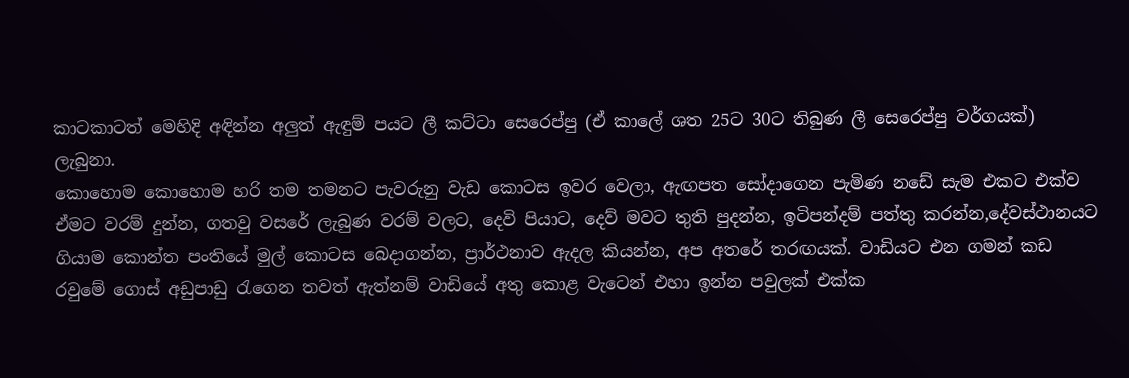කාටකාටත් මෙහිදි අඳින්න අලුත් ඇඳුම් පයට ලී කට්ටා සෙරෙප්පු (ඒ කාලේ ශත 25ට 30ට තිබුණ ලී සෙරෙප්පු වර්ගයක්) ලැබුනා.
කොහොම කොහොම හරි තම තමනට පැවරුනු වැඩ කොටස ඉවර වෙලා, ඇඟපත සෝදාගෙන පැමිණ නඩේ සැම එකට එක්ව ඒමට වරම් දුන්න, ගතවු වසරේ ලැබුණ වරම් වලට, දෙවි පියාට, දෙව් මවට තුති පුදන්න, ඉටිපන්දම් පත්තු කරන්න,දේවස්ථානයට ගියාම කොන්ත පංතියේ මුල් කොටස බෙදාගන්න, ප්‍රාර්ථනාව ඇදල කියන්න, අප අතරේ තරඟයක්. වාඩියට එන ගමන් කඩ රවුමේ ගොස් අඩුපාඩු රැගෙන තවත් ඇත්නම් වාඩියේ අතු කොළ වැටෙන් එහා ඉන්න පවුලක් එක්ක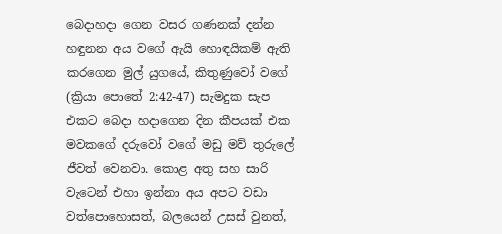බෙදාහදා ගෙන වසර ගණනක් දන්න හඳුනන අය වගේ ඇයි හොඳයිකම් ඇති කරගෙන මුල් යුගයේ, කිතුණුවෝ වගේ (ක්‍රියා පොතේ 2:42-47) සැමදුක සැප එකට බෙදා හදාගෙන දින කීපයක් එක මවකගේ දරුවෝ වගේ මඩු මව් තුරුලේ ජීවත් වෙනවා. කොළ අතු සහ සාරි වැටෙන් එහා ඉන්නා අය අපට වඩා වත්පොහොසත්, බලයෙන් උසස් වුනත්,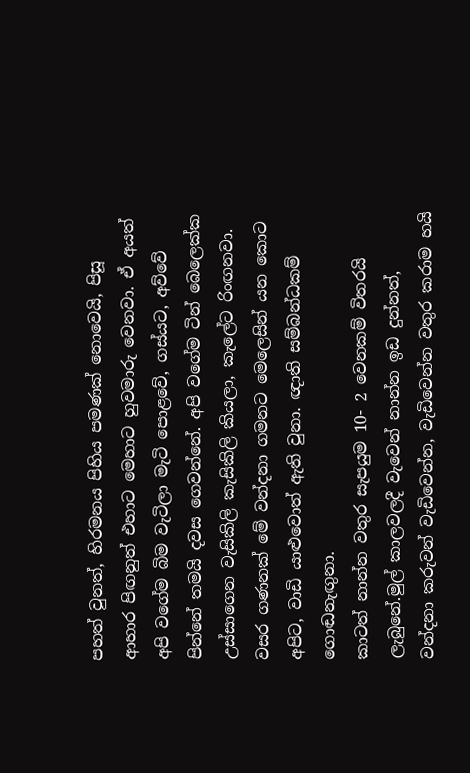පහත් වුනත්, හිරමනය පිහිය පමණක් නොවෙයි, පිසූ ආහාර පිඟනුත් එහාට මෙහාට හුවමාරු වෙනවා. ඒ අයත් අපි වගේම බිම වැටිලා මැටි පොළවේ, ගස්යට, අව්වේ පින්නේ තමයි දවස ගෙවන්නේ. අපි වගේම ටින් බෙලෙක්ක උස්සාගෙන වැසිකිලි කැසිකිලි කියලා, කැලේට රිංඟනවා. වසර ගණනක් මේ වන්දනා ගමනට මෙලෙසින් යන කොට අපිට, වාඩි යාළුවොත් ඇති වුනා. ඥාති සම්බන්ධකම් ගොඬනැඟුනා.
කාටත් නාන්න වතුර සැපයුම 10- 2 වෙනකම් විතරයි ලැබුනේ.මුල් කාලවලදී වැවෙන් නාන්න ඉඩ දුන්නත්, වන්දනා කරුවන් වැඩිවෙන්න, වැඩිවෙන්න වතුර කරාම හයි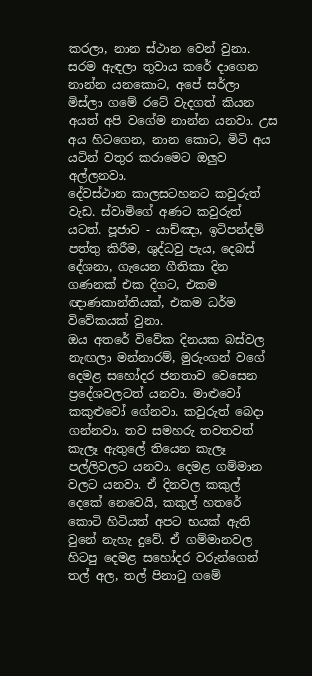කරලා, නාන ස්ථාන වෙන් වුනා. සරම ඇඳලා තුවාය කරේ දාගෙන නාන්න යනකොට, අපේ සර්ලා මිස්ලා ගමේ රටේ වැදගත් කියන අයත් අපි වගේම නාන්න යනවා. උස අය හිටගෙන, නාන කොට, මිටි අය යටින් වතුර කරාමෙට ඔලුව අල්ලනවා.
දේවස්ථාන කාලසටහනට කවුරුත් වැඩ. ස්වාමිගේ අණට කවුරුත් යටත්. පූජාව - යාච්ඤා, ඉටිපන්දම් පත්තු කිරීම, ශුද්ධවු පැය, දෙබස් දේශනා, ගැයෙන ගීතිකා දින ගණනක් එක දිගට, එකම ඥාණකාන්තියක්, එකම ධර්ම විවේකයක් වුනා.
ඔය අතරේ විවේක දිනයක බස්වල නැඟලා මන්නාරම්, මුරුංගන් වගේ දෙමළ සහෝදර ජනතාව වෙසෙන ප්‍රදේශවලටත් යනවා. මාළුවෝ කකුළුවෝ ගේනවා. කවුරුත් බෙදා ගන්නවා. තව සමහරු තවතවත් කැලෑ ඇතුලේ තියෙන කැලෑ පල්ලිවලට යනවා. දෙමළ ගම්මාන වලට යනවා. ඒ දිනවල කකුල් දෙකේ නෙවෙයි, කකුල් හතරේ කොටි හිටියත් අපට භයක් ඇති වුනේ නැහැ දුවේ. ඒ ගම්මානවල හිටපු දෙමළ සහෝදර වරුන්ගෙන් තල් අල, තල් පිනාටු ගමේ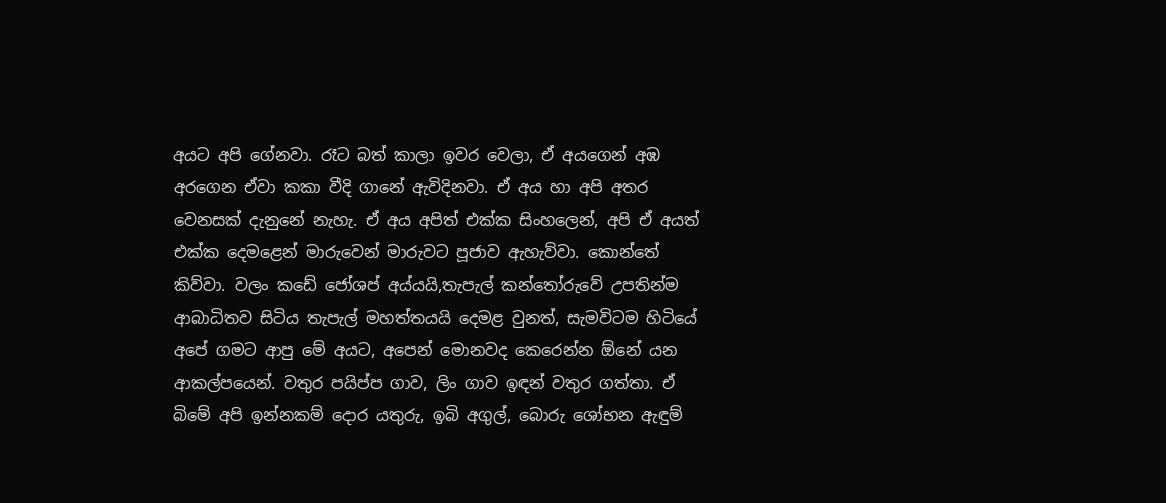අයට අපි ගේනවා. රෑට බත් කාලා ඉවර වෙලා, ඒ අයගෙන් අඹ අරගෙන ඒවා කකා වීදි ගානේ ඇවිදිනවා. ඒ අය හා අපි අතර වෙනසක් දැනුනේ නැහැ. ඒ අය අපිත් එක්ක සිංහලෙන්, අපි ඒ අයත් එක්ක දෙමළෙන් මාරුවෙන් මාරුවට පූජාව ඇහැව්වා. කොන්තේ කිව්වා. වලං කඩේ ජෝශප් අය්යයි,තැපැල් කන්තෝරුවේ උපතින්ම ආබාධිතව සිටිය තැපැල් මහත්තයයි දෙමළ වුනත්, සැමවිටම හිටියේ අපේ ගමට ආපු මේ අයට, අපෙන් මොනවද කෙරෙන්න ඕනේ යන ආකල්පයෙන්. වතුර පයිප්ප ගාව, ලිං ගාව ඉඳන් වතුර ගත්තා. ඒ බිමේ අපි ඉන්නකම් දොර යතුරු, ඉබි අගුල්, බොරු ශෝභන ඇඳුම්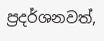ප්‍රදර්ශනවත්,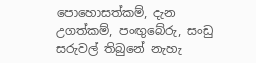පොහොසත්කම්, දැන උගත්කම්, පංඟුබේරු, සංඩු සරුවල් තිබුනේ නැහැ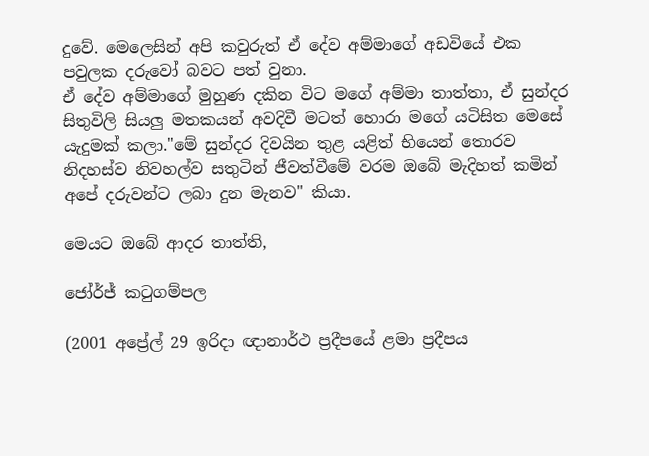දුවේ. මෙලෙසින් අපි කවුරුත් ඒ දේව අම්මාගේ අඩවියේ එක පවුලක දරුවෝ බවට පත් වුනා.
ඒ දේව අම්මාගේ මුහුණ දකින විට මගේ අම්මා තාත්තා, ඒ සුන්දර සිතුවිලි සියලු මතකයන් අවදිවී මටත් හොරා මගේ යටිසිත මෙසේ යැදුමක් කලා."මේ සුන්දර දිවයින තුළ යළිත් භියෙන් තොරව නිදහස්ව නිවහල්ව සතුටින් ජීවත්වීමේ වරම ඔබේ මැදිහත් කමින් අපේ දරුවන්ට ලබා දුන මැනව" කියා.

මෙයට ඔබේ ආදර තාත්ති,

ජෝර්ජ් කටුගම්පල

(2001 අප්‍රේල් 29 ඉරිදා ඥානාර්ථ ප්‍රදීපයේ ළමා ප්‍රදීපය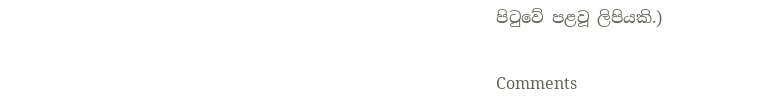පිටුවේ පළවූ ලිපියකි.)

Comments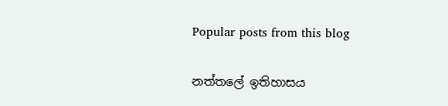Popular posts from this blog

නත්තලේ ඉතිහාසය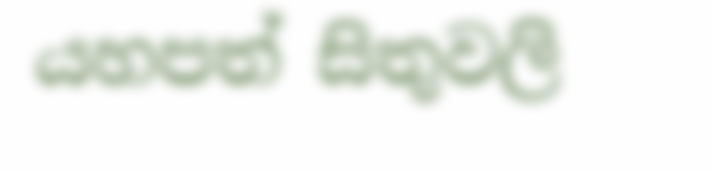යහපත් සිතුවලි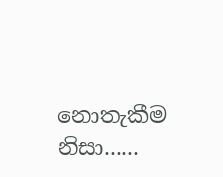නොතැකීම නිසා......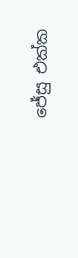ජේසු එක්ක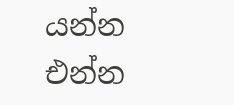යන්න එන්න